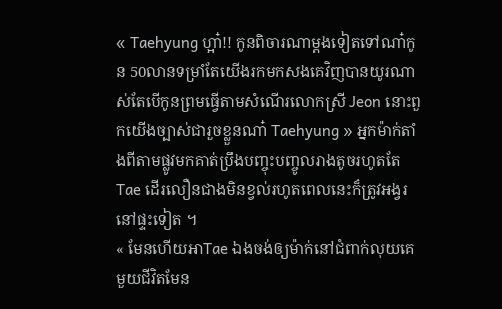« Taehyung ហ្អា៎!! កូនពិចារណាម្ដងទៀតទៅណា៎កូន 50លានទម្រាំតែយើងរកមកសងគេវិញបានយូរណាស់តែបើកូនព្រមធ្វើតាមសំណើរលោកស្រី Jeon នោះពួកយើងច្បាស់ជារួចខ្លួនណា៎ Taehyung » អ្នកម៉ាក់តាំងពីតាមផ្លូវមកគាត់ប្រឹងបញ្ចុះបញ្ចូលរាងតូចរហូតតែ Tae ដើរលឿនជាងមិនខ្វល់រហូតពេលនេះក៏ត្រូវអង្វរនៅផ្ទះទៀត ។
« មែនហើយអាTae ឯងចង់ឲ្យម៉ាក់នៅជំពាក់លុយគេមួយជីវិតមែន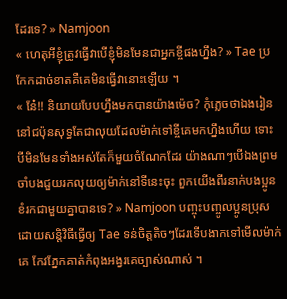ដែរទេ? » Namjoon
« ហេតុអីខ្ញុំត្រូវធ្វើវាបើខ្ញុំមិនមែនជាអ្នកខ្ចីផងហ្នឹង? » Tae ប្រកែកដាច់ខាតគឺគេមិនធ្វើវានោះឡើយ ។
« នែ៎!! និយាយបែបហ្នឹងមកបានយ៉ាងម៉េច? កុំភ្លេចថាឯងរៀននៅជប៉ុនសុទ្ធតែជាលុយដែលម៉ាក់ទៅខ្ចីគេមកហ្នឹងហើយ ទោះបីមិនមែនទាំងអស់តែក៏មួយចំណែកដែរ យ៉ាងណាៗបើឯងព្រមចាំបងជួយរកលុយឲ្យម៉ាក់នៅទីនេះចុះ ពួកយើងពីរនាក់បងប្អូនខំរកជាមួយគ្នាបានទេ? » Namjoon បញ្ចុះបញ្ចូលប្អូនប្រុសដោយសន្តិវិធីធ្វើឲ្យ Tae ទន់ចិត្តតិចៗដែរទើបងាកទៅមើលម៉ាក់គេ កែវភ្នែកគាត់កំពុងអង្វរគេច្បាស់ណាស់ ។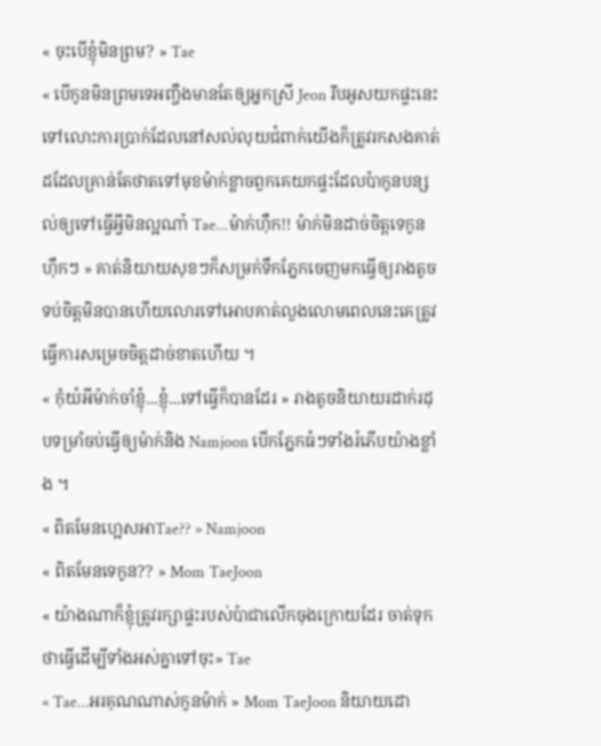« ចុះបើខ្ញុំមិនព្រម? » Tae
« បើកូនមិនព្រមទេអញ្ចឹងមានតែឲ្យអ្នកស្រី Jeon រឹបអូសយកផ្ទះនេះទៅលោះការប្រាក់ដែលនៅសល់លុយជំពាក់យើងក៏ត្រូវរកសងគាត់ដដែលគ្រាន់តែថាតទៅមុខម៉ាក់ខ្លាចពួកគេយកផ្ទះដែលប៉ាកូនបន្សល់ឲ្យទៅធ្វើអ្វីមិនល្អណា៎ Tae...ម៉ាក់ហុឹក!! ម៉ាក់មិនដាច់ចិត្តទេកូន ហុឹកៗ » គាត់និយាយសុខៗក៏សម្រក់ទឹកភ្នែកចេញមកធ្វើឲ្យរាងតូចទប់ចិត្តមិនបានហើយលោរទៅអោបគាត់លួងលោមពេលនេះគេត្រូវធ្វើការសម្រេចចិត្តដាច់ខាតហើយ ។
« កុំយំអីម៉ាក់ចាំខ្ញុំ...ខ្ញុំ...ទៅធ្វើក៏បានដែរ » រាងតូចនិយាយរដាក់រដុបទម្រាំចប់ធ្វើឲ្យម៉ាក់និង Namjoon បើកភ្នែកធំៗទាំងរំភើបយ៉ាងខ្លាំង ។
« ពិតមែនហ្អេសអាTae?? » Namjoon
« ពិតមែនទេកូន?? » Mom TaeJoon
« យ៉ាងណាក៏ខ្ញុំត្រូវរក្សាផ្ទះរបស់ប៉ាជាលើកចុងក្រោយដែរ ចាត់ទុកថាធ្វើដើម្បីទាំងអស់គ្នាទៅចុះ» Tae
« Tae...អរគុណណាស់កូនម៉ាក់ » Mom TaeJoon និយាយដោ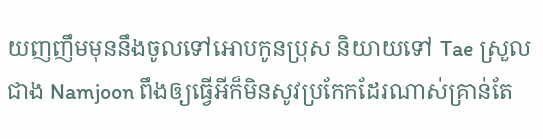យញញឹមមុននឹងចូលទៅអោបកូនប្រុស និយាយទៅ Tae ស្រួលជាង Namjoon ពឹងឲ្យធ្វើអីក៏មិនសូវប្រកែកដែរណាស់គ្រាន់តែ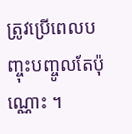ត្រូវប្រើពេលបញ្ចុះបញ្ចូលតែប៉ុណ្ណោះ ។